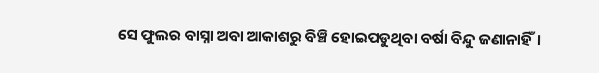ସେ ଫୁଲର ବାସ୍ନା ଅବା ଆକାଶରୁ ବିଞ୍ଚି ହୋଇପଡୁଥିବା ବର୍ଷା ବିନ୍ଦୁ ଜଣାନାହିଁ।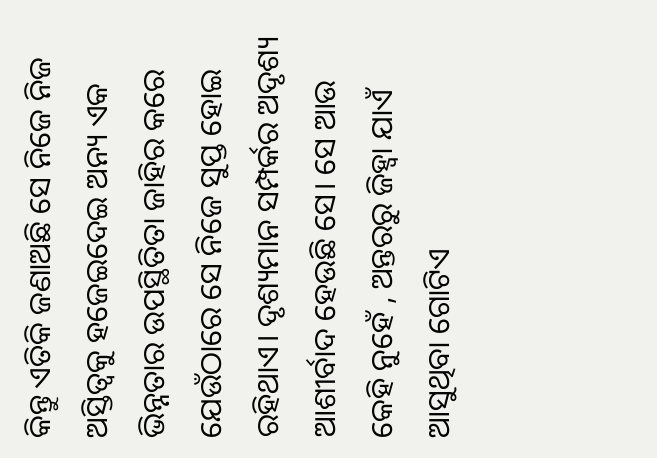କିନ୍ତୁ ଏତିକି ଜଣାଅଛି ସେ ନିଜେ ନିଜ ଅସ୍ତିତ୍ଵକୁ ହଜେଇଦେଇ ଅନ୍ୟ ଏକ ଭିନ୍ନତାର ଉପସ୍ଥିତିତା ଜାହିର କରେ ଯେଉଁଠାରେ ସେ ନିଜେ ସୁପ୍ତ ହୋଇ ରହିଥାଏ। ଦୃଶ୍ୟମାନ ସମ୍ପର୍କର ଅଦୃଶ୍ୟ ଆଶୀର୍ବାଦ ହେଉଛି ସେ। ସେ ଆଉ କେହି ନୁହେଁ , ଅନ୍ତରରୁ ଜିହ୍ୱା ଯାଏଁ ଆସୁଥିବା ଗୋଟିଏ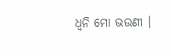ଧ୍ଵନି ମୋ ଭଉଣୀ ।